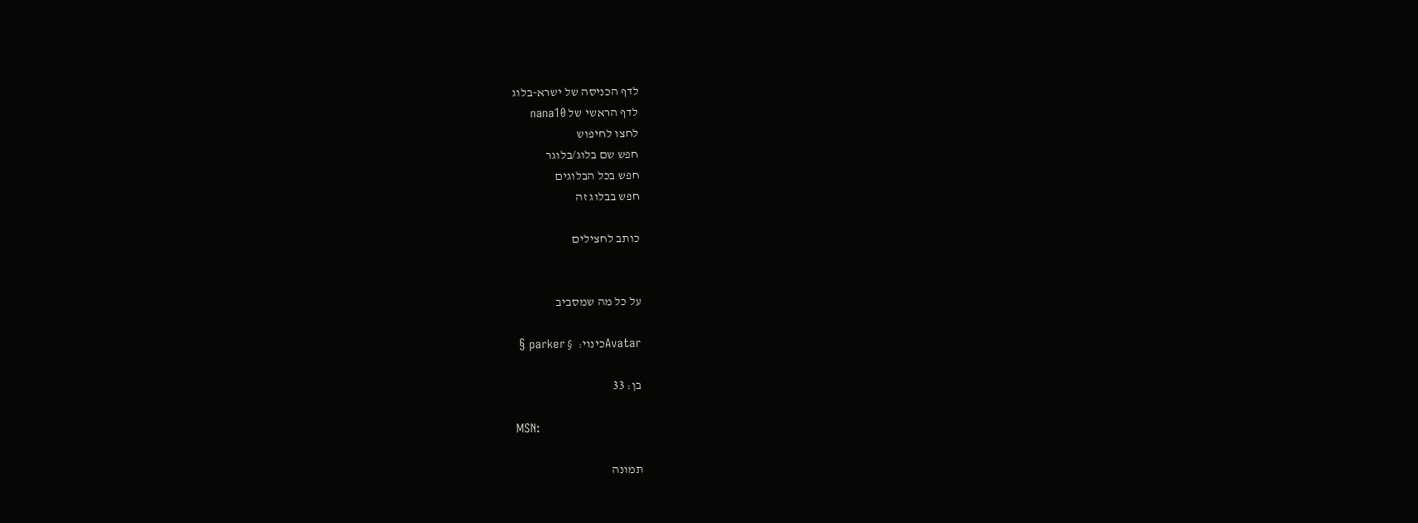לדף הכניסה של ישרא-בלוג
לדף הראשי של nana10
לחצו לחיפוש
חפש שם בלוג/בלוגר
חפש בכל הבלוגים
חפש בבלוג זה

כותב לחצילים


על כל מה שמסביב

Avatarכינוי:  § parker §

בן: 33

MSN:

תמונה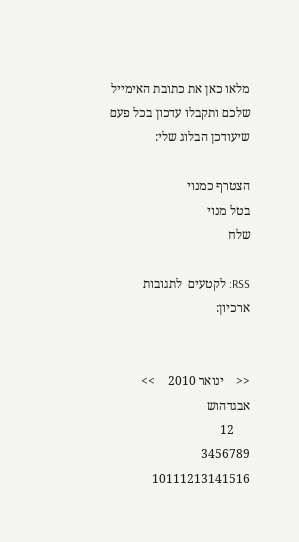מלאו כאן את כתובת האימייל
שלכם ותקבלו עדכון בכל פעם שיעודכן הבלוג שלי:

הצטרף כמנוי
בטל מנוי
שלח

RSS: לקטעים  לתגובות
ארכיון:


<<    ינואר 2010    >>
אבגדהוש
     12
3456789
10111213141516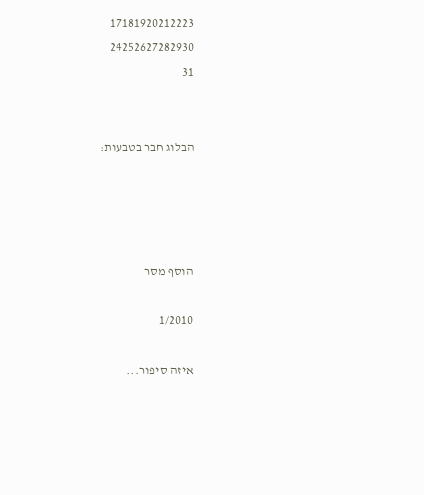17181920212223
24252627282930
31


הבלוג חבר בטבעות:




הוסף מסר

1/2010

איזה סיפור...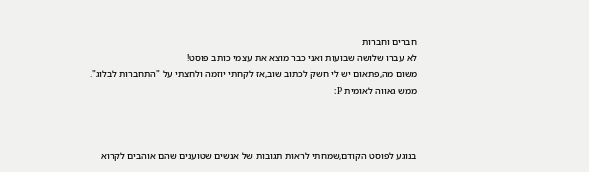חברים וחברות
לא עברו שלושה שבועות ואני כבר מוצא את עצמי כותב פוסט!
משום מה,פתאום יש לי חשק לכתוב שוב,אז לקחתי יוזמה ולחצתי על "התחברות לבלוג".
ממש גאווה לאומית P:



בנוגע לפוסט הקודם,שמחתי לראות תגובות של אנשים שטוענים שהם אוהבים לקרוא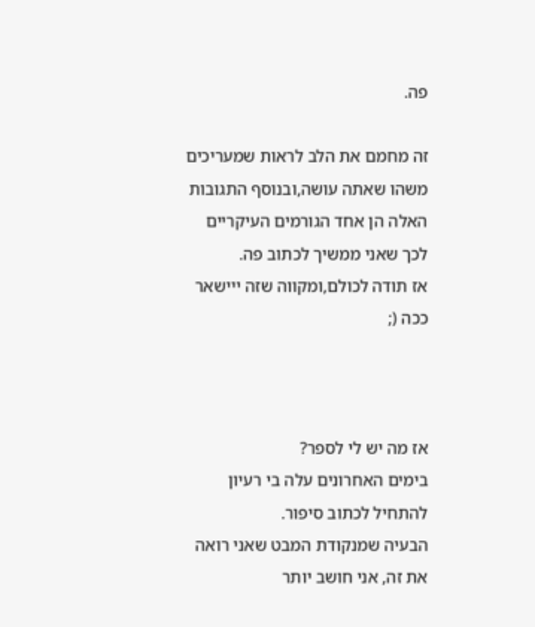פה.

זה מחמם את הלב לראות שמעריכים משהו שאתה עושה,ובנוסף התגובות האלה הן אחד הגורמים העיקריים לכך שאני ממשיך לכתוב פה.
אז תודה לכולם,ומקווה שזה ייישאר ככה (;



אז מה יש לי לספר?
בימים האחרונים עלה בי רעיון להתחיל לכתוב סיפור.
הבעיה שמנקודת המבט שאני רואה את זה, אני חושב יותר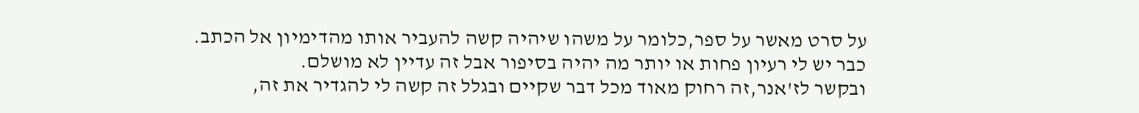על סרט מאשר על ספר,כלומר על משהו שיהיה קשה להעביר אותו מהדימיון אל הכתב.
כבר יש לי רעיון פחות או יותר מה יהיה בסיפור אבל זה עדיין לא מושלם.
ובקשר לז'אנר,זה רחוק מאוד מכל דבר שקיים ובגלל זה קשה לי להגדיר את זה,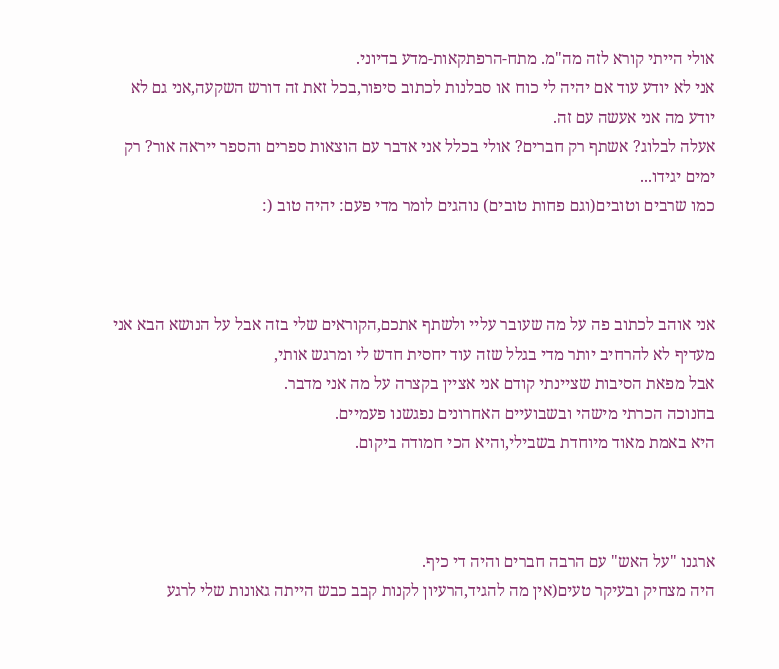אולי הייתי קורא לזה מה"מ. מתח-הרפתקאות-מדע בדיוני.
אני לא יודע עוד אם יהיה לי כוח או סבלנות לכתוב סיפור,בכל זאת זה דורש השקעה,אני גם לא יודע מה אני אעשה עם זה.
אעלה לבלוג? אשתף רק חברים? אולי בכלל אני אדבר עם הוצאות ספרים והספר ייראה אור? רק ימים יגידו...
כמו שרבים וטובים(וגם פחות טובים) נוהגים לומר מדי פעם: יהיה טוב (:



אני אוהב לכתוב פה על מה שעובר עליי ולשתף אתכם,הקוראים שלי בזה אבל על הנושא הבא אני מעדיף לא להרחיב יותר מדי בגלל שזה עוד יחסית חדש לי ומרגש אותי,
אבל מפאת הסיבות שציינתי קודם אני אציין בקצרה על מה אני מדבר.
בחנוכה הכרתי מישהי ובשבועיים האחרונים נפגשנו פעמיים.
היא באמת מאוד מיוחדת בשבילי,והיא הכי חמודה ביקום.



ארגנו "על האש" עם הרבה חברים והיה די כיף.
היה מצחיק ובעיקר טעים(אין מה להגיד,הרעיון לקנות קבב כבש הייתה גאונות שלי לרגע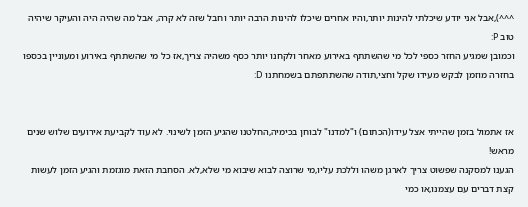^^^),אבל אני יודע שיכלתי להינות יותר,והיו אחרים שיכלו להינות הרבה יותר וחבל שזה לא קרה, אבל מה שהיה היה והעיקר שיהיה טוב P:
וכמובן שמגיע החזר כספי לכל מי שהשתתף באירוע מאחר ולקחנו יותר כסף משהיה צריך,אז כל מי שהשתתף באירוע ומעוניין בכספו בחזרה מוזמן לבקש מעידו שקל וחצי,תודה שהשתתפתם בשמחתנו D:


אז אתמול בזמן שהייתי אצל עידו(הכתום) ו"למדנו" לבוחן בכימיה,החלטנו שהגיע הזמן לשינוי. לא עוד לקביעת אירועים שלוש שנים מראש!
הגענו למסקנה שפשוט צריך לארגן משהו וללכת עליו,מי שרוצה לבוא שיבוא מי שלא,לא. הסחבת הזאת מוגזמת והגיע הזמן לעשות קצת דברים עם עצמנו,או כמי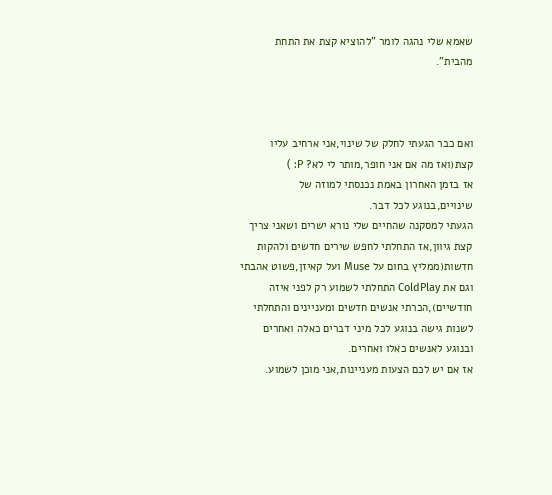שאמא שלי נהגה לומר "להוציא קצת את התחת מהבית".



ואם כבר הגעתי לחלק של שינוי,אני ארחיב עליו קצת(ואז מה אם אני חופר,מותר לי לא? P: )
אז בזמן האחרון באמת נכנסתי למוזה של שינויים,בנוגע לכל דבר.
הגעתי למסקנה שהחיים שלי נורא ישרים ושאני צריך קצת גיוון,אז התחלתי לחפש שירים חדשים ולהקות חדשות(ממליץ בחום על Muse ועל קאיזן,פשוט אהבתי וגם את ColdPlay התחלתי לשמוע רק לפני איזה חודשיים),הכרתי אנשים חדשים ומעניינים והתחלתי לשנות גישה בנוגע לכל מיני דברים כאלה ואחרים ובנוגע לאנשים כאלו ואחרים.
אז אם יש לכם הצעות מעניינות,אני מוכן לשמוע.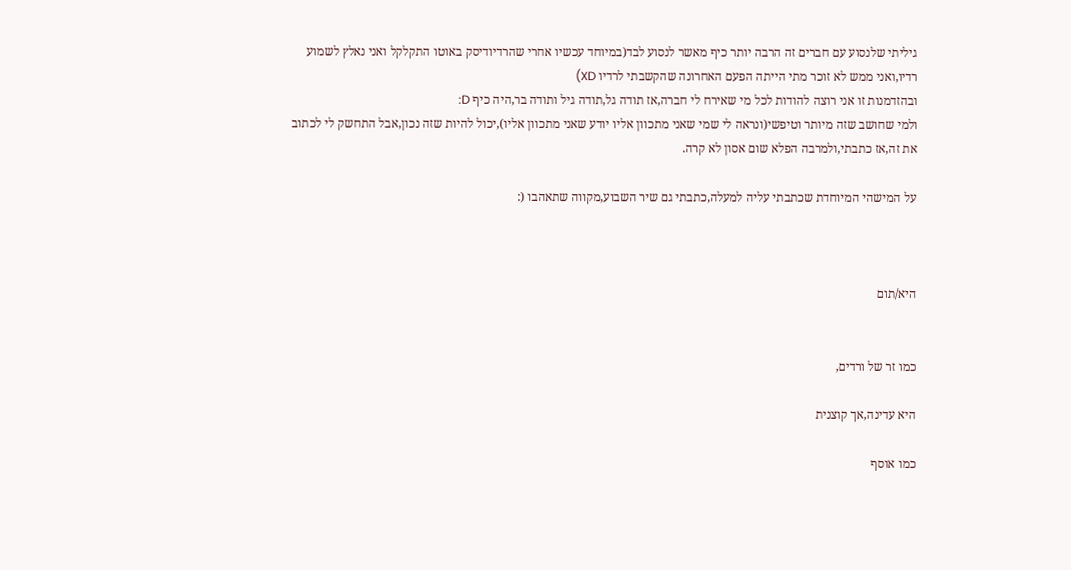גיליתי שלנסוע עם חברים זה הרבה יותר כיף מאשר לנסוע לבד(במיוחד עכשיו אחרי שהרדיודיסק באוטו התקלקל ואני נאלץ לשמוע רדיו,ואני ממש לא זוכר מתי הייתה הפעם האחרונה שהקשבתי לרדיו XD)
ובהזדמנות זו אני רוצה להודות לכל מי שאירח לי חברה,אז תודה גל,תודה גיל ותודה בר,היה כיף D:
ולמי שחושב שזה מיותר וטיפשי(ונראה לי שמי שאני מתכוון אליו יודע שאני מתכוון אליו),יכול להיות שזה נכון,אבל התחשק לי לכתוב את זה,אז כתבתי,ולמרבה הפלא שום אסון לא קרה.

על המישהי המיוחדת שכתבתי עליה למעלה,כתבתי גם שיר השבוע,מקווה שתאהבו (:



היא/תום


כמו זר של ורדים,

היא עדינה,אך קוצנית

כמו אוסף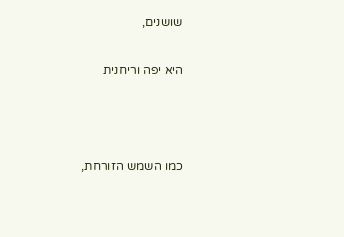שושנים,

היא יפה וריחנית



כמו השמש הזורחת,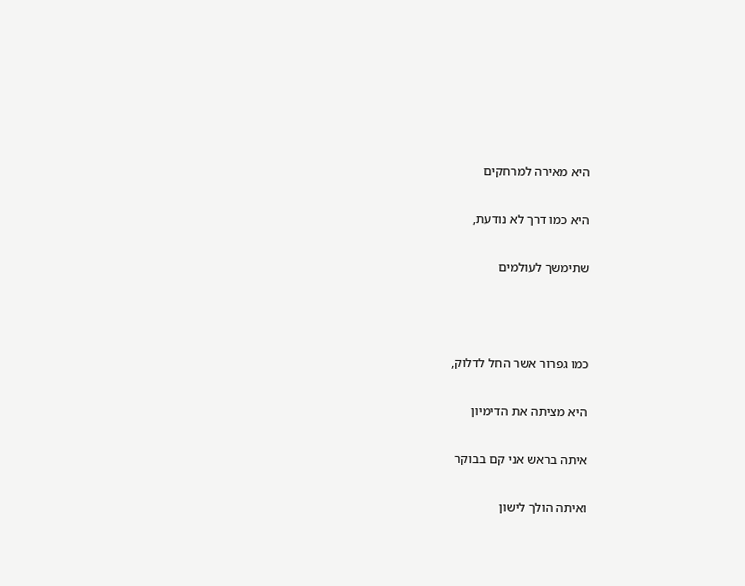היא מאירה למרחקים

היא כמו דרך לא נודעת,

שתימשך לעולמים



כמו גפרור אשר החל לדלוק,

היא מציתה את הדימיון

איתה בראש אני קם בבוקר

ואיתה הולך לישון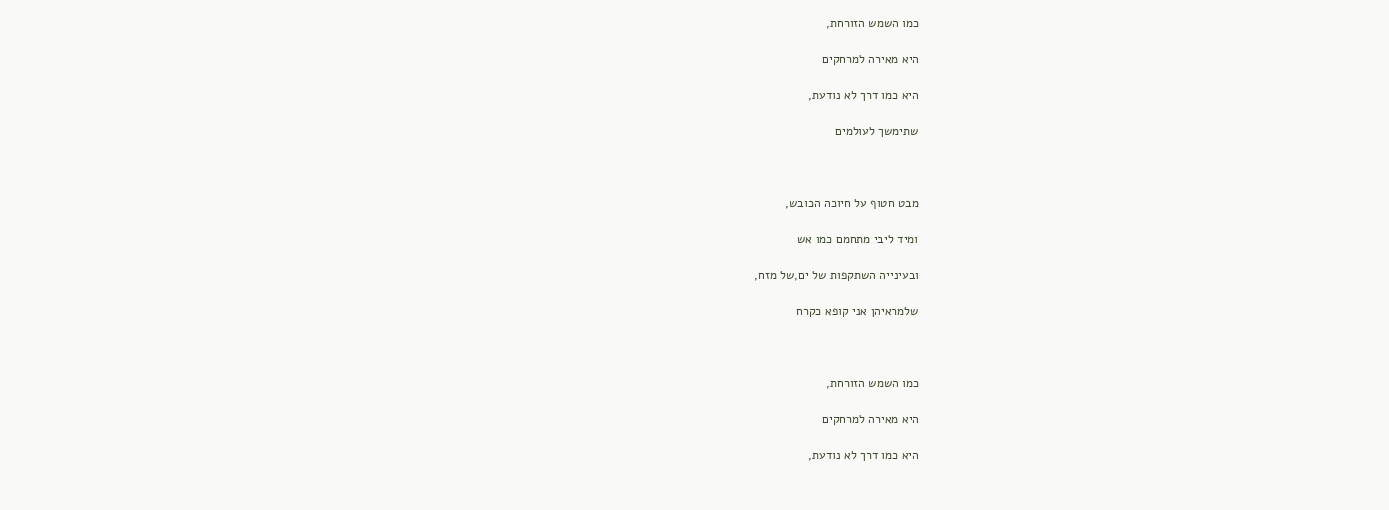כמו השמש הזורחת,

היא מאירה למרחקים

היא כמו דרך לא נודעת,

שתימשך לעולמים



מבט חטוף על חיוכה הכובש,

ומיד ליבי מתחמם כמו אש

ובעינייה השתקפות של ים,של מזח,

שלמראיהן אני קופא כקרח



כמו השמש הזורחת,

היא מאירה למרחקים

היא כמו דרך לא נודעת,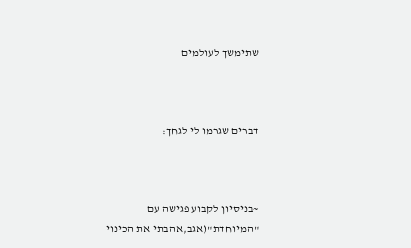שתימשך לעולמים



דברים שגרמו לי לגחך:



~בניסיון לקבוע פגישה עם "המיוחדת"(אגב,אהבתי את הכינוי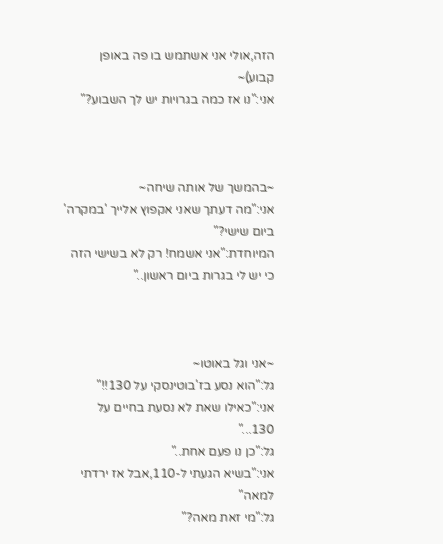הזה,אולי אני אשתמש בו פה באופן קבוע)~
אני:"נו אז כמה בגרויות יש לך השבוע?"



~בהמשך של אותה שיחה~
אני:"מה דעתך שאני אקפוץ אלייך 'במקרה' ביום שישי?"
המיוחדת:"אני אשמח! רק לא בשישי הזה כי יש לי בגרות ביום ראשון.."



~אני וגל באוטו~
גל:"הוא נסע בז'בוטינסקי על 130!!"
אני:"כאילו שאת לא נסעת בחיים על 130..."
גל:"כן נו פעם אחת.."
אני:"בשיא הגעתי ל-110,אבל אז ירדתי למאה"
גל:"מי זאת מאה?"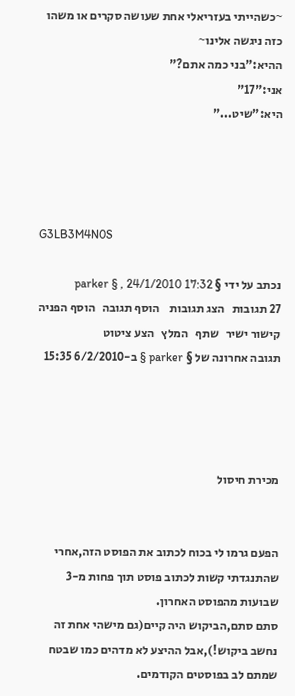~כשהייתי בעזריאלי אחת שעושה סקרים או משהו כזה ניגשה אלינו~
ההיא:"בני כמה אתם?"
אני:"17"
היא:"שיט..."




G3LB3M4N0S

נכתב על ידי § parker § , 24/1/2010 17:32
27 תגובות   הצג תגובות    הוסף תגובה   הוסף הפניה   קישור ישיר   שתף   המלץ   הצע ציטוט
תגובה אחרונה של § parker § ב-6/2/2010 15:35




מכירת חיסול


הפעם גרמו לי בכוח לכתוב את הפוסט הזה,אחרי שהתנגדתי קשות לכתוב פוסט תוך פחות מ-3 שבועות מהפוסט האחרון.
סתם סתם,הביקוש היה קיים(גם מישהי אחת זה נחשב ביקוש!),אבל ההיצע לא מדהים כמו שבטח שמתם לב בפוסטים הקודמים.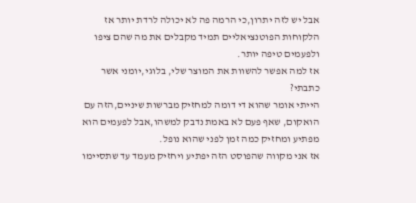אבל יש לזה יתרון,כי הרמה פה לא יכולה לרדת יותר אז הלקוחות הפוטנציאליים תמיד מקבלים את מה שהם ציפו ולפעמים טיפה יותר.
אז למה אפשר להשוות את המוצר שלי, בלוגי,יומני אשר כתבתי?
הייתי אומר שהוא די דומה למחזיק מברשות שיניים,הזה עם הואקום, שאף פעם לא באמת נדבק למשהו,אבל לפעמים הוא מפתיע ומחזיק כמה זמן לפני שהוא נופל.
אז אני מקווה שהפוסט הזה יפתיע ויחזיק מעמד עד שתסיימו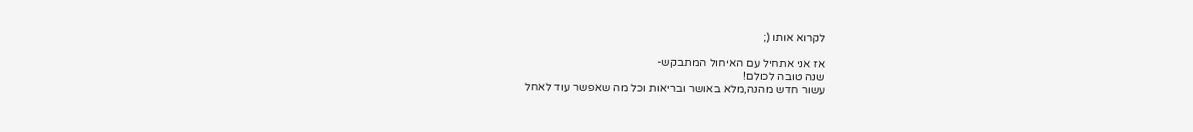לקרוא אותו (;

אז אני אתחיל עם האיחול המתבקש-
שנה טובה לכולם!
עשור חדש מהנה,מלא באושר ובריאות וכל מה שאפשר עוד לאחל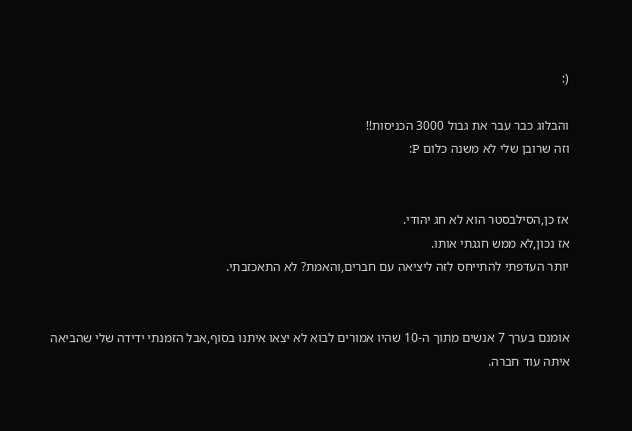(:

והבלוג כבר עבר את גבול 3000 הכניסות!!
וזה שרובן שלי לא משנה כלום P:


אז כן,הסילבסטר הוא לא חג יהודי.
אז נכון,לא ממש חגגתי אותו.
יותר העדפתי להתייחס לזה ליציאה עם חברים,והאמת? לא התאכזבתי.


אומנם בערך 7 אנשים מתוך ה-10 שהיו אמורים לבוא לא יצאו איתנו בסוף,אבל הזמנתי ידידה שלי שהביאה איתה עוד חברה.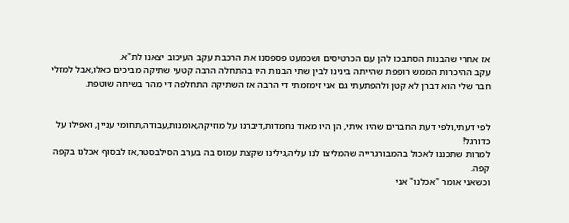אז אחרי שהבנות הסתבכו להן עם הכרטיסים ושכמעט פספסנו את הרכבת עקב העיכוב יצאנו לת"א.
עקב ההיכרות הממש רופפת שהייתה בינינו לבין שתי הבנות היו בהתחלה הרבה קטעי שתיקה מביכים כאלו,אבל למזלי חבר שלי הוא דברן לא קטן ולהפתעתי גם אני זימזמתי די הרבה אז השתיקה התחלפה די מהר בשיחה שוטפת.


לפי דעתי,ולפי דעת החברים שהיו איתי, הן היו מאוד נחמדות,דיברנו על מוזיקה,אומנות,עבודה,תחומי עניין, ואפילו על כדורגל!
למרות שתכננו לאכול בהמבורגרייה שהמליצו לנו עליה,גילינו שקצת עמוס בה בערב הסילבסטר,אז לבסוף אכלנו בקפה קפה.
וכשאני אומר "אכלנו" אני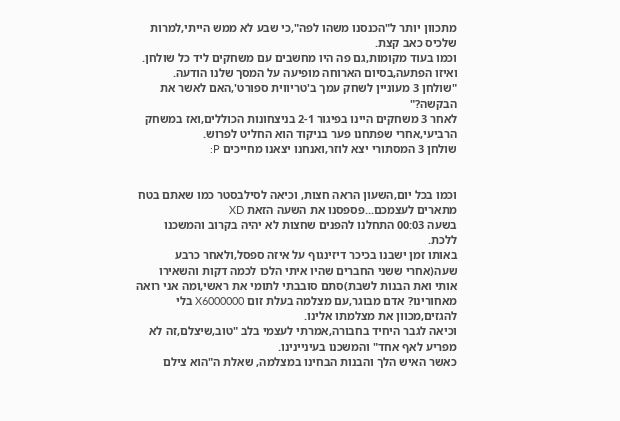מתכוון יותר ל"הכנסנו משהו לפה",כי שבע לא ממש הייתי,למרות שלכיס כאב קצת.
וכמו בעוד מקומות,גם פה היו מחשבים עם משחקים ליד כל שולחן.
ואיזו הפתעה,בסיום הארוחה מופיעה על המסך שלנו הודעה. "שולחן 3 מעוניין לשחק עמך ב'טריווית ספורט',האם לאשר את הבקשה?"
לאחר 3 משחקים היינו בפיגור 2-1 בניצחונות הכוללים,ואז במשחק הרביעי,אחרי שפתחנו פער בניקוד הוא החליט לפרוש.
שולחן 3 המסתורי יצא לוזר,ואנחנו יצאנו מחייכים P:


וכמו בכל יום,השעון הראה חצות, וכיאה לסילבסטר כמו שאתם בטח מתארים לעצמכם...פספסנו את השעה הזאת XD
בשעה 00:03 התחלנו להפנים שחצות לא יהיה בקרוב והמשכנו ללכת.
באותו זמן ישבנו בכיכר דיזינגוף על איזה ספסל,ולאחר כרבע שעה(אחרי ששני החברים שהיו איתי הלכו לכמה דקות והשאירו אותי ואת הבנות לשבת)סתם סובבתי לתומי את ראשי,ומה אני רואה מאחורינו? אדם מבוגר,עם מצלמה בעלת זום X6000000 בלי להגזים,מכוון את מצלמתו אלינו.
וכיאה לגבר היחיד בחבורה,אמרתי לעצמי בלב "טוב,שיצלם,זה לא מפריע לאף אחד" והמשכנו בעיניינינו.
כאשר האיש הלך והבנות הבחינו במצלמה, שאלת ה"הוא צילם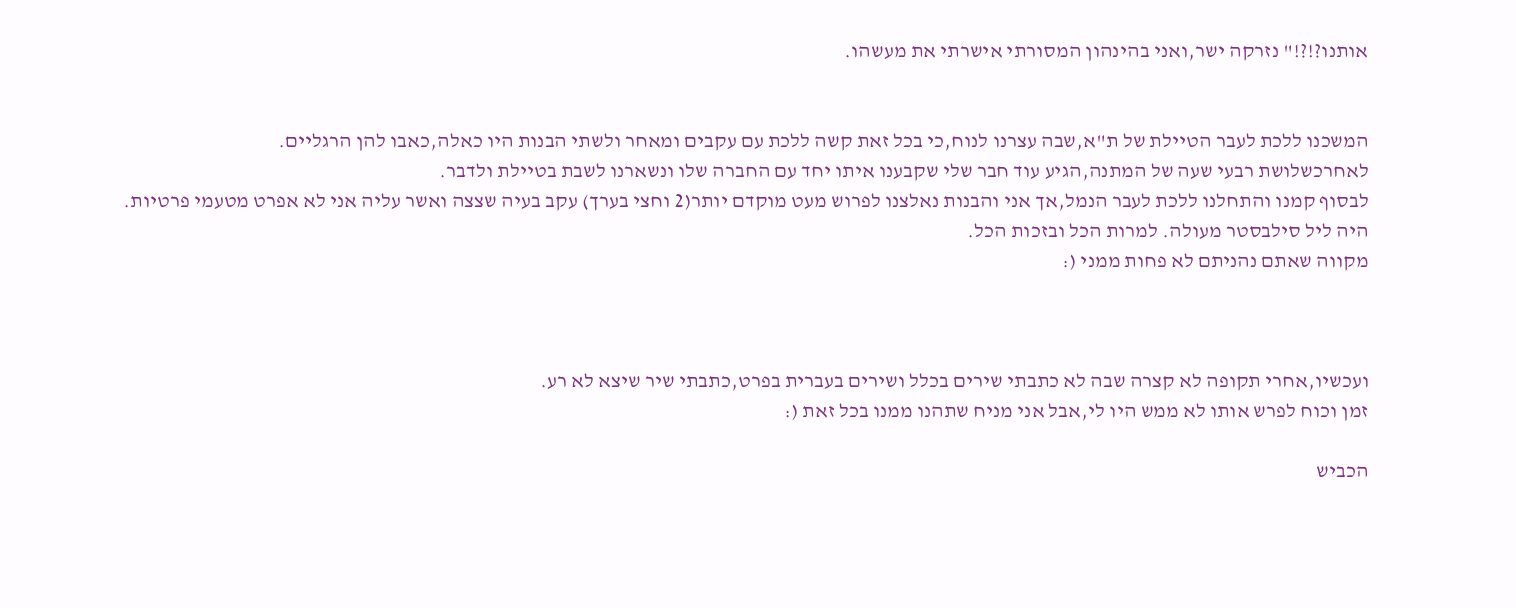אותנו?!?!" נזרקה ישר,ואני בהינהון המסורתי אישרתי את מעשהו.


המשכנו ללכת לעבר הטיילת של ת"א,שבה עצרנו לנוח,כי בכל זאת קשה ללכת עם עקבים ומאחר ולשתי הבנות היו כאלה,כאבו להן הרגליים.
לאחרכשלושת רבעי שעה של המתנה,הגיע עוד חבר שלי שקבענו איתו יחד עם החברה שלו ונשארנו לשבת בטיילת ולדבר.
לבסוף קמנו והתחלנו ללכת לעבר הנמל,אך אני והבנות נאלצנו לפרוש מעט מוקדם יותר(2 וחצי בערך) עקב בעיה שצצה ואשר עליה אני לא אפרט מטעמי פרטיות.
היה ליל סילבסטר מעולה. למרות הכל ובזכות הכל.
מקווה שאתם נהניתם לא פחות ממני (:



ועכשיו,אחרי תקופה לא קצרה שבה לא כתבתי שירים בכלל ושירים בעברית בפרט,כתבתי שיר שיצא לא רע.
זמן וכוח לפרש אותו לא ממש היו לי,אבל אני מניח שתהנו ממנו בכל זאת (:

הכביש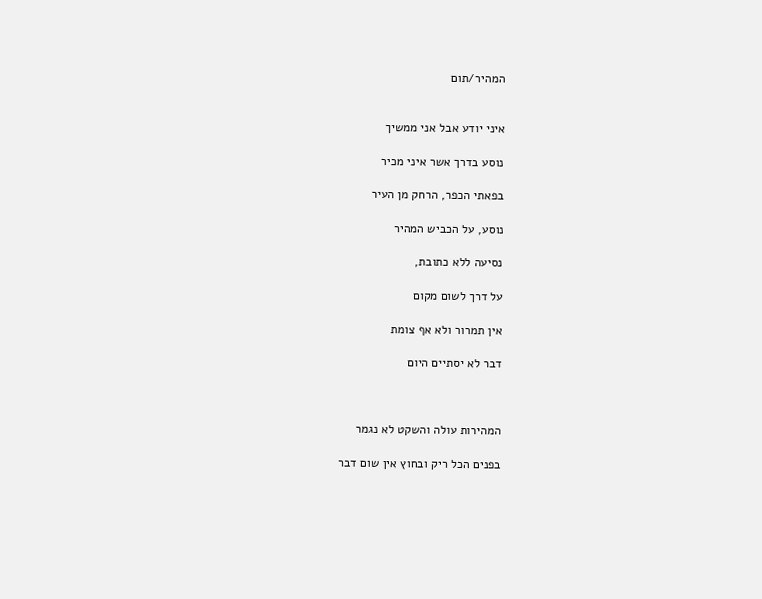המהיר/תום


איני יודע אבל אני ממשיך

נוסע בדרך אשר איני מכיר

בפאתי הכפר, הרחק מן העיר

נוסע, על הכביש המהיר

נסיעה ללא כתובת,

על דרך לשום מקום

אין תמרור ולא אף צומת

דבר לא יסתיים היום



המהירות עולה והשקט לא נגמר

בפנים הכל ריק ובחוץ אין שום דבר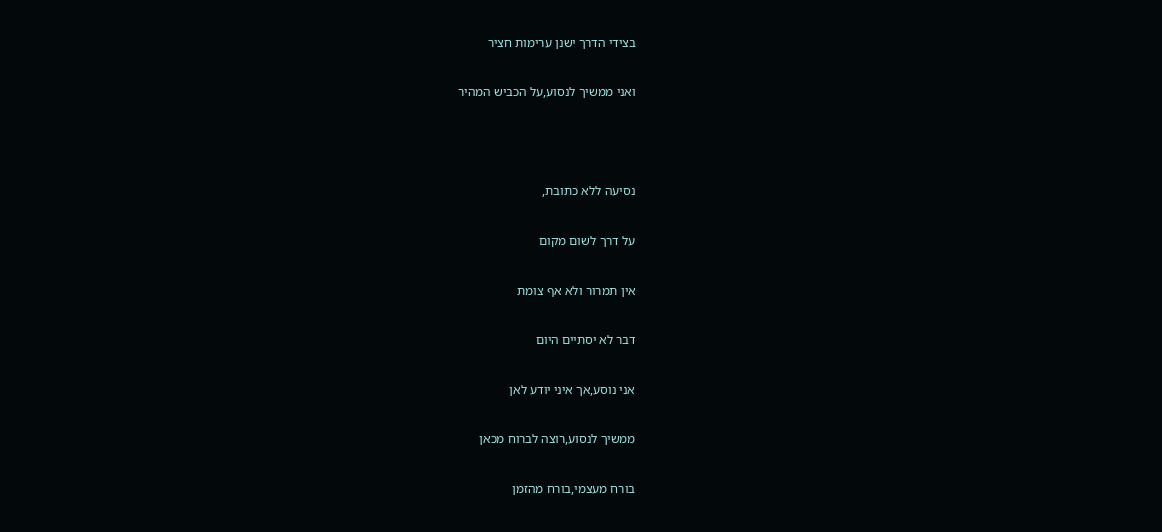בצידי הדרך ישנן ערימות חציר

ואני ממשיך לנסוע,על הכביש המהיר



נסיעה ללא כתובת,

על דרך לשום מקום

אין תמרור ולא אף צומת

דבר לא יסתיים היום

אני נוסע,אך איני יודע לאן

ממשיך לנסוע,רוצה לברוח מכאן

בורח מעצמי,בורח מהזמן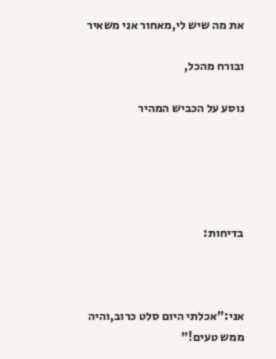את מה שיש לי,מאחור אני משאיר

ובורח מהכל,

נוסע על הכביש המהיר





בדיחות:



אני:"אכלתי היום סלט כרוב,והיה ממש טעים!"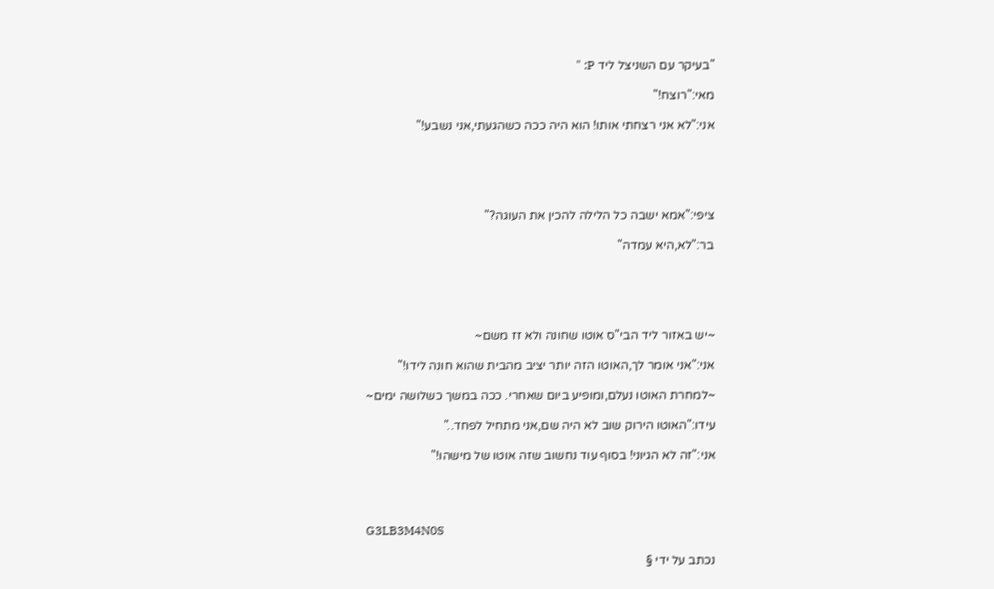"בעיקר עם השניצל ליד P: "

מאי:"רוצח!"

אני:"לא אני רצחתי אותו! הוא היה ככה כשהגעתי,אני נשבע!"





ציפי:"אמא ישבה כל הלילה להכין את העוגה?"

בר:"לא,היא עמדה"





~יש באזור ליד הבי"ס אוטו שחונה ולא זז משם~

אני:"אני אומר לך,האוטו הזה יותר יציב מהבית שהוא חונה לידו!"

~למחרת האוטו נעלם,ומופיע ביום שאחרי. ככה במשך כשלושה ימים~

עידו:"האוטו הירוק שוב לא היה שם,אני מתחיל לפחד.."

אני:"זה לא הגיוני! בסוף עוד נחשוב שזה אוטו של מישהו!"




G3LB3M4N0S

נכתב על ידי §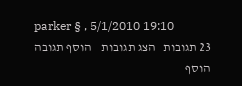parker § , 5/1/2010 19:10
23 תגובות   הצג תגובות    הוסף תגובה   הוסף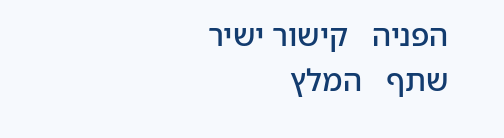הפניה   קישור ישיר   שתף   המלץ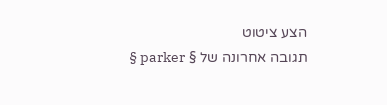הצע ציטוט
תגובה אחרונה של § parker §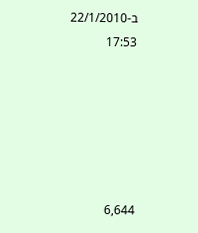ב-22/1/2010 17:53






6,644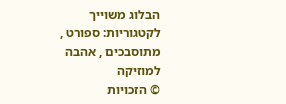הבלוג משוייך לקטגוריות: ספורט , מתוסבכים , אהבה למוזיקה
© הזכויות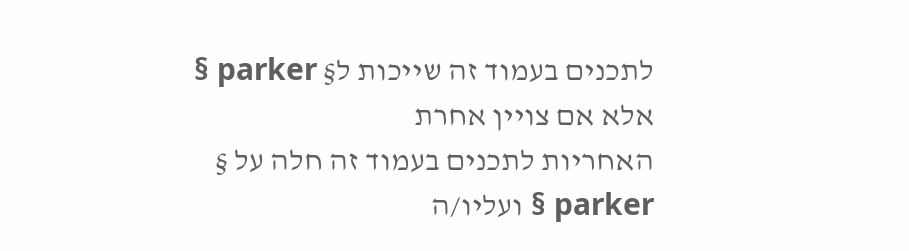לתכנים בעמוד זה שייכות ל§ parker § אלא אם צויין אחרת
האחריות לתכנים בעמוד זה חלה על § parker § ועליו/ה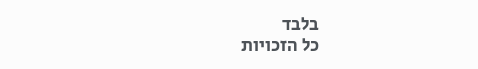בלבד
כל הזכויות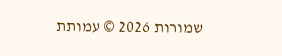שמורות 2026 © עמותת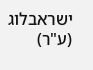ישראבלוג (ע"ר)